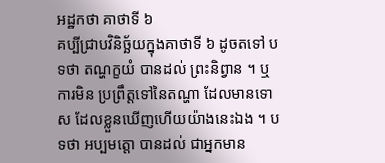អដ្ឋកថា គាថាទី ៦
គប្បីជ្រាបវិនិច្ឆ័យក្នុងគាថាទី ៦ ដូចតទៅ បទថា តណ្ហក្ខយំ បានដល់ ព្រះនិព្វាន ។ ឬការមិន ប្រព្រឹត្តទៅនៃតណ្ហា ដែលមានទោស ដែលខ្លួនឃើញហើយយ៉ាងនេះឯង ។ បទថា អប្បមត្តោ បានដល់ ជាអ្នកមាន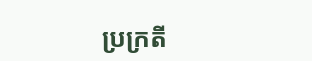ប្រក្រតី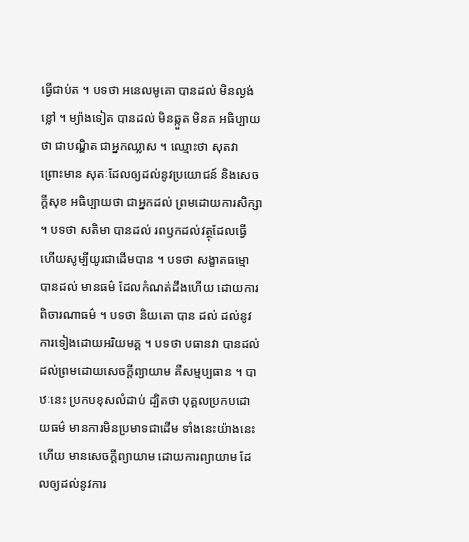ធ្វើជាប់ត ។ បទថា អនេលមូគោ បានដល់ មិនល្ងង់ខ្លៅ ។ ម្យ៉ាងទៀត បានដល់ មិនឆ្កួត មិនគ អធិប្បាយថា ជាបណ្ឌិត ជាអ្នកឈ្លាស ។ ឈ្មោះថា សុតវា ព្រោះមាន សុតៈដែលឲ្យដល់នូវប្រយោជន៍ និងសេចក្តីសុខ អធិប្បាយថា ជាអ្នកដល់ ព្រមដោយការសិក្សា ។ បទថា សតិមា បានដល់ រពឫកដល់វត្ថុដែលធ្វើ ហើយសូម្បីយូរជាដើមបាន ។ បទថា សង្ខាតធម្មោ បានដល់ មានធម៌ ដែលកំណត់ដឹងហើយ ដោយការពិចារណាធម៌ ។ បទថា និយតោ បាន ដល់ ដល់នូវការទៀងដោយអរិយមគ្គ ។ បទថា បធានវា បានដល់ ដល់ព្រមដោយសេចក្តីព្យាយាម គឺសម្មប្បធាន ។ បាឋៈនេះ ប្រកបខុសលំដាប់ ដ្បិតថា បុគ្គលប្រកបដោយធម៌ មានការមិនប្រមាទជាដើម ទាំងនេះយ៉ាងនេះហើយ មានសេចក្តីព្យាយាម ដោយការព្យាយាម ដែលឲ្យដល់នូវការ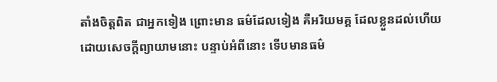តាំងចិត្តពិត ជាអ្នកទៀង ព្រោះមាន ធម៌ដែលទៀង គឺអរិយមគ្គ ដែលខ្លួនដល់ហើយ ដោយសេចក្តីព្យាយាមនោះ បន្ទាប់អំពីនោះ ទើបមានធម៌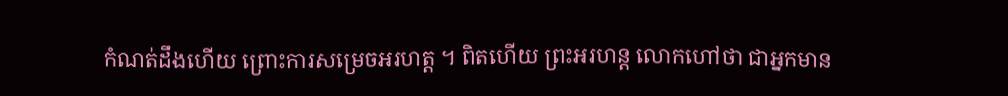កំណត់ដឹងហើយ ព្រោះការសម្រេចអរហត្ត ។ ពិតហើយ ព្រះអរហន្ត លោកហៅថា ជាអ្នកមាន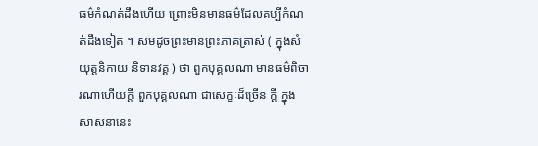ធម៌កំណត់ដឹងហើយ ព្រោះមិនមានធម៌ដែលគប្បីកំណត់ដឹងទៀត ។ សមដូចព្រះមានព្រះភាគត្រាស់ ( ក្នុងសំយុត្តនិកាយ និទានវគ្គ ) ថា ពួកបុគ្គលណា មានធម៌ពិចារណាហើយក្តី ពួកបុគ្គលណា ជាសេក្ខៈដ៏ច្រើន ក្តី ក្នុងសាសនានេះ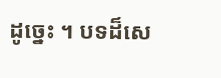ដូច្នេះ ។ បទដ៏សេ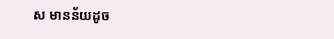ស មានន័យដូច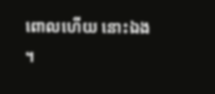ពោលហើយ នោះឯង ។